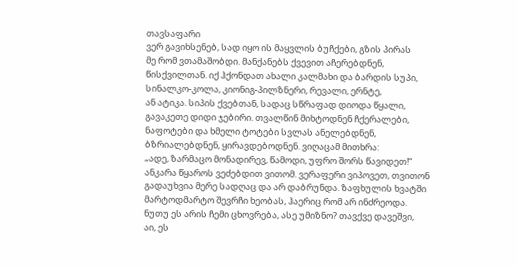თავსაფარი
ვერ გავიხსენებ, სად იყო ის მაყვლის ბუჩქები, გზის პირას
მე რომ ვთამაშობდი. მანქანებს ქვევით აჩერებდნენ,
წისქვილთან. იქ ჰქონდათ ახალი კალმახი და ბარდის სუპი,
სინალკო-კოლა, კიონიგ-პილზნერი, რევალი, ერნტე,
ან ატიკა. სიპის ქვებთან, სადაც სწრაფად დიოდა წყალი,
გავაკეთე დიდი ჯებირი. თვალწინ მიხტოდნენ ჩქერალები,
ნაფოტები და ხმელი ტოტები სვლას ანელებდნენ,
ბზრიალებდნენ, ყირავდებოდნენ. ვიღაცამ მითხრა:
„ადე, ზარმაცო მონადირევ, წამოდი, უფრო შორს წავიდეთ!“
ანკარა წყაროს ვეძებდით ვითომ. ვერაფერი ვიპოვეთ, თვითონ
გადაუხვია მერე სადღაც და არ დაბრუნდა. ზაფხულის ხვატში
მარტოდმარტო შევრჩი ხეობას, ჰაერიც რომ არ ინძრეოდა.
ნუთუ ეს არის ჩემი ცხოვრება, ასე უმიზნო? თავქვე დავეშვი,
აი, ეს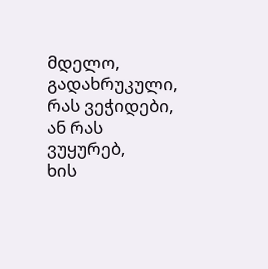მდელო, გადახრუკული, რას ვეჭიდები, ან რას ვუყურებ,
ხის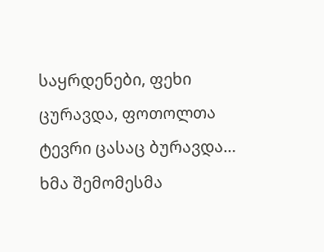საყრდენები, ფეხი ცურავდა, ფოთოლთა ტევრი ცასაც ბურავდა…
ხმა შემომესმა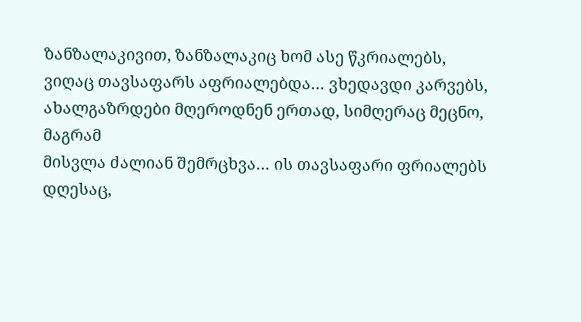ზანზალაკივით, ზანზალაკიც ხომ ასე წკრიალებს,
ვიღაც თავსაფარს აფრიალებდა… ვხედავდი კარვებს,
ახალგაზრდები მღეროდნენ ერთად, სიმღერაც მეცნო, მაგრამ
მისვლა ძალიან შემრცხვა… ის თავსაფარი ფრიალებს დღესაც,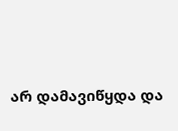არ დამავიწყდა და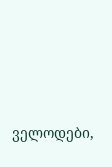ველოდები,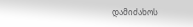დამიძახოს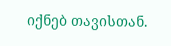იქნებ თავისთან.